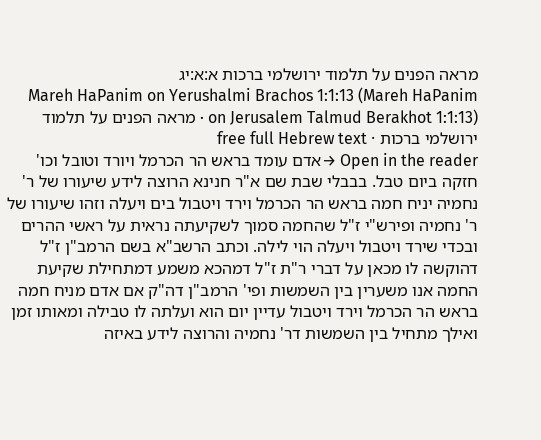מראה הפנים על תלמוד ירושלמי ברכות א:א:יג
Mareh HaPanim on Yerushalmi Brachos 1:1:13 (Mareh HaPanim on Jerusalem Talmud Berakhot 1:1:13) · מראה הפנים על תלמוד ירושלמי ברכות · free full Hebrew text
Open in the reader →אדם עומד בראש הר הכרמל ויורד וטובל וכו' חזקה ביום טבל. בבבלי שבת שם א"ר חנינא הרוצה לידע שיעורו של ר' נחמיה יניח חמה בראש הר הכרמל וירד ויטבול בים ויעלה וזהו שיעורו של ר' נחמיה ופירש"י ז"ל שהחמה סמוך לשקיעתה נראית על ראשי ההרים ובכדי שירד ויטבול ויעלה הוי לילה. וכתב הרשב"א בשם הרמב"ן ז"ל דהוקשה לו מכאן על דברי ר"ת ז"ל דמהכא משמע דמתחילת שקיעת החמה אנו משערין בין השמשות ופי' הרמב"ן דה"ק אם אדם מניח חמה בראש הר הכרמל וירד ויטבול עדיין יום הוא ועלתה לו טבילה ומאותו זמן ואילך מתחיל בין השמשות דר' נחמיה והרוצה לידע באיזה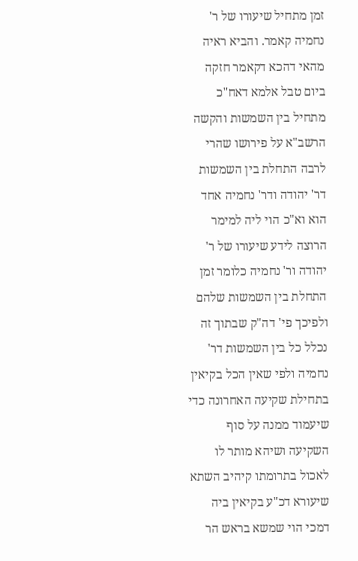זמן מתחיל שיעורו של ר' נחמיה קאמר. והביא ראיה מהאי דהכא דקאמר חזקה ביום טבל אלמא דאח"כ מתחיל בין השמשות והקשה הרשב"א על פירושו שהרי לרבה התחלת בין השמשות דר' יהודה ודר' נחמיה אחד הוא וא"כ הוי ליה למימר הרוצה לידע שיעורו של ר' יהודה ור' נחמיה כלומר זמן התחלת בין השמשות שלהם ולפיכך פי' דה"ק שבתוך זה נכלל כל בין השמשות דר' נחמיה ולפי שאין הכל בקיאין בתחילת שקיעה האחרונה כדי שיעמוד ממנה על סוף השקיעה ושיהא מותר לו לאכול בתרומתו קיהיב השתא שיעורא דכ"ע בקיאין ביה דמכי הוי שמשא בראש הר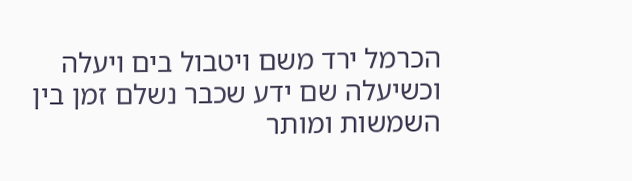הכרמל ירד משם ויטבול בים ויעלה וכשיעלה שם ידע שכבר נשלם זמן בין השמשות ומותר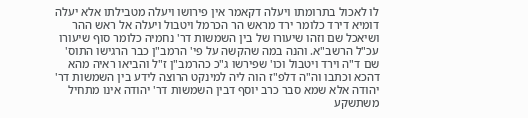לו לאכול בתרומתו ויעלה דקאמר אין פירושו ויעלה מטבילתו אלא יעלה דומיא דירד כלומר ירד מראש הר הכרמל ויטבול ויעלה אל ראש ההר ושיאכל שם וזהו שיעורו של בין השמשות דר' נחמיה כלומר סוף שיעורו עכ"ל הרשב"א. והנה במה שהקשה על פי' הרמב"ן כבר הרגישו התוס' שם ד"ה וירד ויטבול וכו' שפירשו ג"כ כהרמב"ן ז"ל והביאו ראיה מהא דהכא וכתבו וה"ה דלפ"ז הוה ליה למינקט הרוצה לידע בין השמשות דר' יהודה אלא שמא סבר כרב יוסף דבין השמשות דר' יהודה אינו מתחיל משתשקע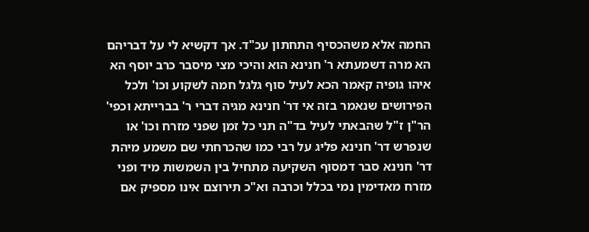החמה אלא משהכסיף התחתון עכ"ד. אך דקשיא לי על דבריהם הא מרה דשמעתא ר' חנינא הוא והיכי מצי מיסבר כרב יוסף הא איהו גופיה קאמר הכא לעיל סוף גלגל חמה לשקוע וכו' ולכל הפירושים שנאמר בזה אי דר' חנינא מגיה דברי ר' בברייתא וכפי' הר"ן ז"ל שהבאתי לעיל בד"ה תני כל זמן שפני מזרח וכו' או שנפרש דר' חנינא פליג על רבי כמו שהכרחתי שם משמע מיהת דר' חנינא סבר דמסוף השקיעה מתחיל בין השמשות מיד ופני מזרח מאדימין נמי בכלל וכרבה וא"כ תירוצם אינו מספיק אם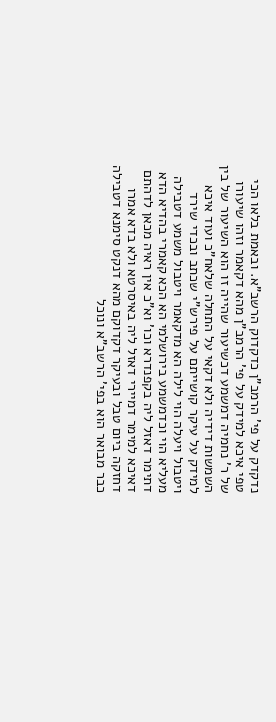נדקדק על פי' הרמב"ן כדקדוק הרשב"א. ובאמת בלאו הכי טפי איכא למידק על פי' הרמב"ן מהא דקאמר וזהו שיעורו של ר' נחמיה דמשמע דכשיעור שהייה זו הוא השיעור של בין השמשות דידיה ולא דקאי על התחלה שלאח"כ ועוד איכא למידק על עיקר קושייתם על פירש"י שכתב ובכדי שירד ויטבול ויעלה הוי לילה הא מדקאמר ויטבול משמע דטבילה מעליא הוי וכדמשמע בירושלמי הא הכא קאמרי בהדיא הדא דתימר דאזל ליה בקפנדרא וכו' וא"כ אין ראיה מכאן לדהתם דאיכא למימר דמיירי דאזל ליה באיסרטא ולא בדא אמרו דחזקה ביום טבל ובעיקר דקדוקם מהא דנקט סימנא דטבילה כבר מבואר הוא בפי' הרשב"א ונוכל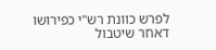לפרש כוונת רש"י כפירושו דאחר שיטבול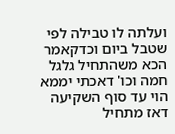ועלתה לו טבילה לפי שטבל ביום וכדקאמר הכא משהתחיל גלגל חמה וכו' דאכתי יממא הוי עד סוף השקיעה דאז מתחיל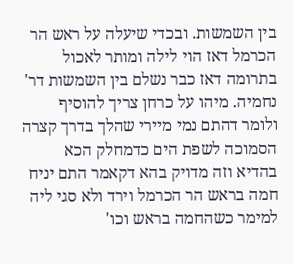בין השמשות. ובכדי שיעלה על ראש הר הכרמל דאז הוי לילה ומותר לאכול בתרומה דאז כבר נשלם בין השמשות דר' נחמיה. מיהו על כרחן צריך להוסיף ולומר דהתם נמי מיירי שהלך בדרך קצרה הסמוכה לשפת הים כדמחלק הכא בהדיא וזה מדויק בהא דקאמר התם יניח חמה בראש הר הכרמל וירד ולא סגי ליה למימר כשהחמה בראש וכו'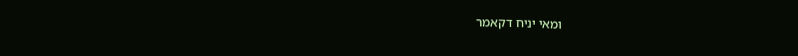ומאי יניח דקאמר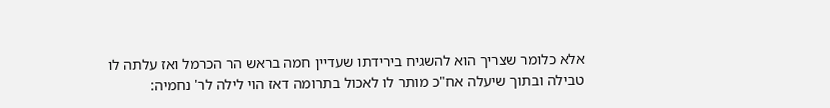אלא כלומר שצריך הוא להשגיח בירידתו שעדיין חמה בראש הר הכרמל ואז עלתה לו טבילה ובתוך שיעלה אח"כ מותר לו לאכול בתרומה דאז הוי לילה לר' נחמיה: